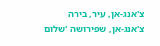צ'אנג-אן, עיר, בירה
צ'אנג-אן, שפירושה 'שלום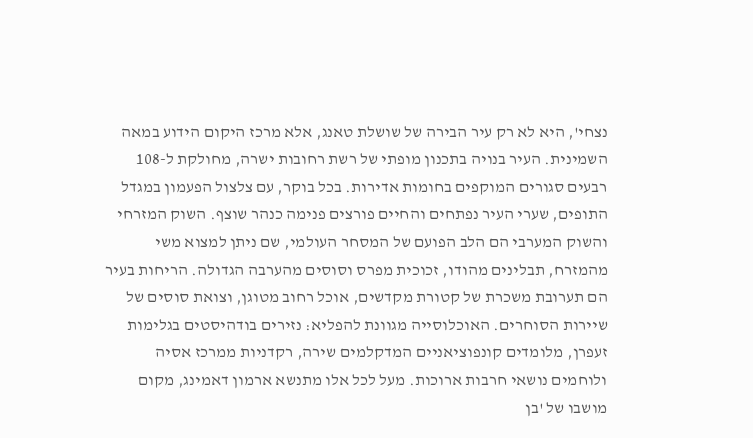נצחי', היא לא רק עיר הבירה של שושלת טאנג, אלא מרכז היקום הידוע במאה השמינית. העיר בנויה בתכנון מופתי של רשת רחובות ישרה, מחולקת ל-108 רבעים סגורים המוקפים בחומות אדירות. בכל בוקר, עם צלצול הפעמון במגדל התופים, שערי העיר נפתחים והחיים פורצים פנימה כנהר שוצף. השוק המזרחי והשוק המערבי הם הלב הפועם של המסחר העולמי, שם ניתן למצוא משי מהמזרח, תבלינים מהודו, זכוכית מפרס וסוסים מהערבה הגדולה. הריחות בעיר הם תערובת משכרת של קטורת מקדשים, אוכל רחוב מטוגן, וצואת סוסים של שיירות הסוחרים. האוכלוסייה מגוונת להפליא: נזירים בודהיסטים בגלימות זעפרן, מלומדים קונפוציאניים המדקלמים שירה, רקדניות ממרכז אסיה ולוחמים נושאי חרבות ארוכות. מעל לכל אלו מתנשא ארמון דאמינג, מקום מושבו של 'בן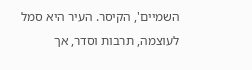השמיים', הקיסר. העיר היא סמל לעוצמה, תרבות וסדר, אך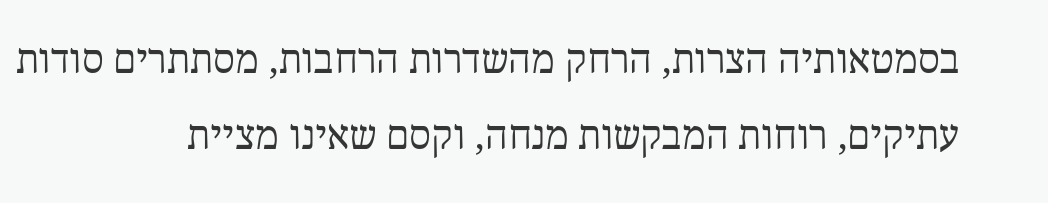בסמטאותיה הצרות, הרחק מהשדרות הרחבות, מסתתרים סודות עתיקים, רוחות המבקשות מנחה, וקסם שאינו מציית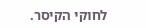לחוקי הקיסר.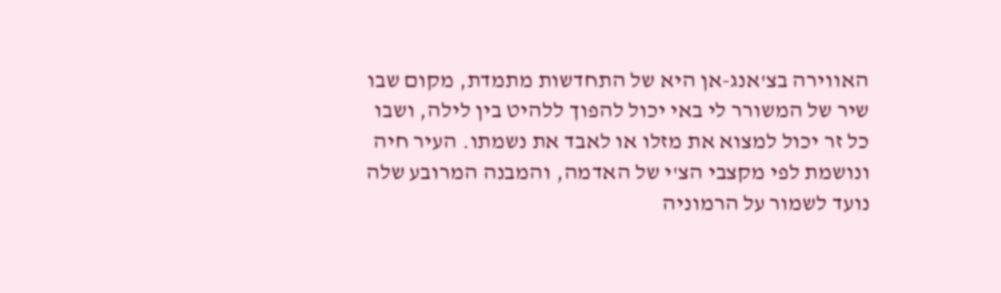האווירה בצ'אנג-אן היא של התחדשות מתמדת, מקום שבו שיר של המשורר לי באי יכול להפוך ללהיט בין לילה, ושבו כל זר יכול למצוא את מזלו או לאבד את נשמתו. העיר חיה ונושמת לפי מקצבי הצ'י של האדמה, והמבנה המרובע שלה נועד לשמור על הרמוניה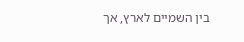בין השמיים לארץ, אך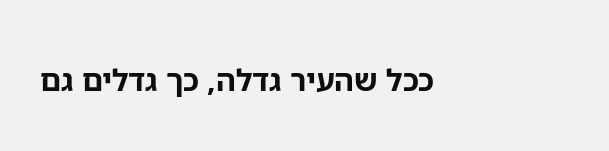ככל שהעיר גדלה, כך גדלים גם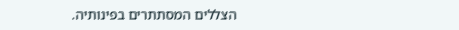הצללים המסתתרים בפינותיה.